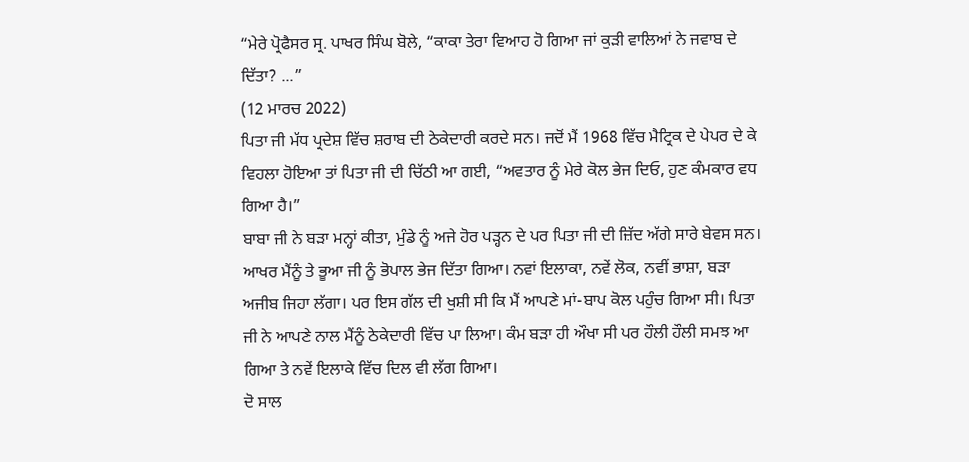“ਮੇਰੇ ਪ੍ਰੋਫੈਸਰ ਸ੍ਰ. ਪਾਖਰ ਸਿੰਘ ਬੋਲੇ, “ਕਾਕਾ ਤੇਰਾ ਵਿਆਹ ਹੋ ਗਿਆ ਜਾਂ ਕੁੜੀ ਵਾਲਿਆਂ ਨੇ ਜਵਾਬ ਦੇ ਦਿੱਤਾ? ...”
(12 ਮਾਰਚ 2022)
ਪਿਤਾ ਜੀ ਮੱਧ ਪ੍ਰਦੇਸ਼ ਵਿੱਚ ਸ਼ਰਾਬ ਦੀ ਠੇਕੇਦਾਰੀ ਕਰਦੇ ਸਨ। ਜਦੋਂ ਮੈਂ 1968 ਵਿੱਚ ਮੈਟ੍ਰਿਕ ਦੇ ਪੇਪਰ ਦੇ ਕੇ ਵਿਹਲਾ ਹੋਇਆ ਤਾਂ ਪਿਤਾ ਜੀ ਦੀ ਚਿੱਠੀ ਆ ਗਈ, “ਅਵਤਾਰ ਨੂੰ ਮੇਰੇ ਕੋਲ ਭੇਜ ਦਿਓ, ਹੁਣ ਕੰਮਕਾਰ ਵਧ ਗਿਆ ਹੈ।”
ਬਾਬਾ ਜੀ ਨੇ ਬੜਾ ਮਨ੍ਹਾਂ ਕੀਤਾ, ਮੁੰਡੇ ਨੂੰ ਅਜੇ ਹੋਰ ਪੜ੍ਹਨ ਦੇ ਪਰ ਪਿਤਾ ਜੀ ਦੀ ਜ਼ਿੱਦ ਅੱਗੇ ਸਾਰੇ ਬੇਵਸ ਸਨ। ਆਖਰ ਮੈਂਨੂੰ ਤੇ ਭੂਆ ਜੀ ਨੂੰ ਭੋਪਾਲ ਭੇਜ ਦਿੱਤਾ ਗਿਆ। ਨਵਾਂ ਇਲਾਕਾ, ਨਵੇਂ ਲੋਕ, ਨਵੀਂ ਭਾਸ਼ਾ, ਬੜਾ ਅਜੀਬ ਜਿਹਾ ਲੱਗਾ। ਪਰ ਇਸ ਗੱਲ ਦੀ ਖੁਸ਼ੀ ਸੀ ਕਿ ਮੈਂ ਆਪਣੇ ਮਾਂ-ਬਾਪ ਕੋਲ ਪਹੁੰਚ ਗਿਆ ਸੀ। ਪਿਤਾ ਜੀ ਨੇ ਆਪਣੇ ਨਾਲ ਮੈਂਨੂੰ ਠੇਕੇਦਾਰੀ ਵਿੱਚ ਪਾ ਲਿਆ। ਕੰਮ ਬੜਾ ਹੀ ਔਖਾ ਸੀ ਪਰ ਹੌਲੀ ਹੌਲੀ ਸਮਝ ਆ ਗਿਆ ਤੇ ਨਵੇਂ ਇਲਾਕੇ ਵਿੱਚ ਦਿਲ ਵੀ ਲੱਗ ਗਿਆ।
ਦੋ ਸਾਲ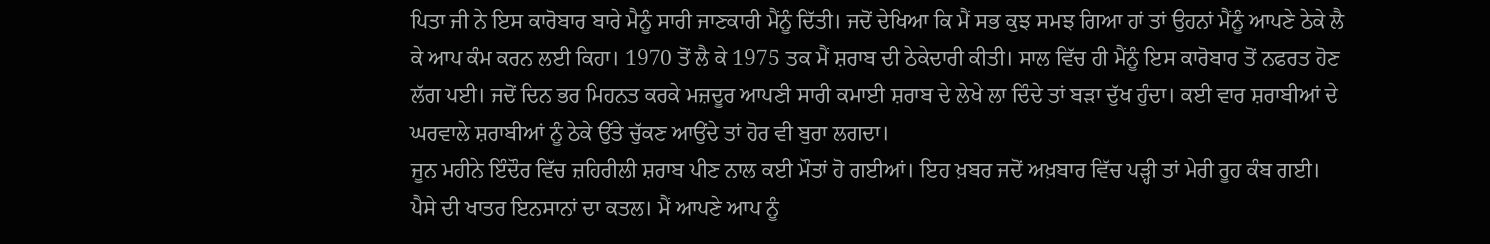ਪਿਤਾ ਜੀ ਨੇ ਇਸ ਕਾਰੋਬਾਰ ਬਾਰੇ ਮੈਨੂੰ ਸਾਰੀ ਜਾਣਕਾਰੀ ਮੈਂਨੂੰ ਦਿੱਤੀ। ਜਦੋਂ ਦੇਖਿਆ ਕਿ ਮੈਂ ਸਭ ਕੁਝ ਸਮਝ ਗਿਆ ਹਾਂ ਤਾਂ ਉਹਨਾਂ ਮੈਂਨੂੰ ਆਪਣੇ ਠੇਕੇ ਲੈ ਕੇ ਆਪ ਕੰਮ ਕਰਨ ਲਈ ਕਿਹਾ। 1970 ਤੋਂ ਲੈ ਕੇ 1975 ਤਕ ਮੈਂ ਸ਼ਰਾਬ ਦੀ ਠੇਕੇਦਾਰੀ ਕੀਤੀ। ਸਾਲ ਵਿੱਚ ਹੀ ਮੈਂਨੂੰ ਇਸ ਕਾਰੋਬਾਰ ਤੋਂ ਨਫਰਤ ਹੋਣ ਲੱਗ ਪਈ। ਜਦੋਂ ਦਿਨ ਭਰ ਮਿਹਨਤ ਕਰਕੇ ਮਜ਼ਦੂਰ ਆਪਣੀ ਸਾਰੀ ਕਮਾਈ ਸ਼ਰਾਬ ਦੇ ਲੇਖੇ ਲਾ ਦਿੰਦੇ ਤਾਂ ਬੜਾ ਦੁੱਖ ਹੁੰਦਾ। ਕਈ ਵਾਰ ਸ਼ਰਾਬੀਆਂ ਦੇ ਘਰਵਾਲੇ ਸ਼ਰਾਬੀਆਂ ਨੂੰ ਠੇਕੇ ਉੱਤੇ ਚੁੱਕਣ ਆਉਂਦੇ ਤਾਂ ਹੋਰ ਵੀ ਬੁਰਾ ਲਗਦਾ।
ਜੂਨ ਮਹੀਨੇ ਇੰਦੌਰ ਵਿੱਚ ਜ਼ਹਿਰੀਲੀ ਸ਼ਰਾਬ ਪੀਣ ਨਾਲ ਕਈ ਮੌਤਾਂ ਹੋ ਗਈਆਂ। ਇਹ ਖ਼ਬਰ ਜਦੋਂ ਅਖ਼ਬਾਰ ਵਿੱਚ ਪੜ੍ਹੀ ਤਾਂ ਮੇਰੀ ਰੂਹ ਕੰਬ ਗਈ। ਪੈਸੇ ਦੀ ਖਾਤਰ ਇਨਸਾਨਾਂ ਦਾ ਕਤਲ। ਮੈਂ ਆਪਣੇ ਆਪ ਨੂੰ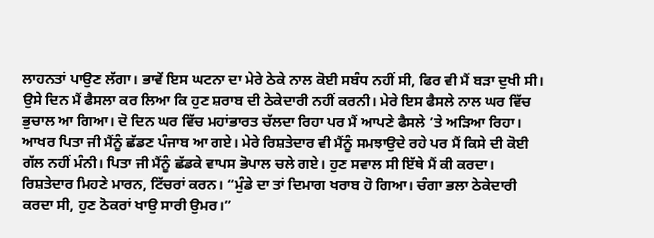ਲਾਹਨਤਾਂ ਪਾਉਣ ਲੱਗਾ। ਭਾਵੇਂ ਇਸ ਘਟਨਾ ਦਾ ਮੇਰੇ ਠੇਕੇ ਨਾਲ ਕੋਈ ਸਬੰਧ ਨਹੀਂ ਸੀ, ਫਿਰ ਵੀ ਮੈਂ ਬੜਾ ਦੁਖੀ ਸੀ। ਉਸੇ ਦਿਨ ਮੈਂ ਫੈਸਲਾ ਕਰ ਲਿਆ ਕਿ ਹੁਣ ਸ਼ਰਾਬ ਦੀ ਠੇਕੇਦਾਰੀ ਨਹੀਂ ਕਰਨੀ। ਮੇਰੇ ਇਸ ਫੈਸਲੇ ਨਾਲ ਘਰ ਵਿੱਚ ਭੁਚਾਲ ਆ ਗਿਆ। ਦੋ ਦਿਨ ਘਰ ਵਿੱਚ ਮਹਾਂਭਾਰਤ ਚੱਲਦਾ ਰਿਹਾ ਪਰ ਮੈਂ ਆਪਣੇ ਫੈਸਲੇ ’ਤੇ ਅੜਿਆ ਰਿਹਾ।
ਆਖਰ ਪਿਤਾ ਜੀ ਮੈਂਨੂੰ ਛੱਡਣ ਪੰਜਾਬ ਆ ਗਏ। ਮੇਰੇ ਰਿਸ਼ਤੇਦਾਰ ਵੀ ਮੈਂਨੂੰ ਸਮਝਾਉਦੇ ਰਹੇ ਪਰ ਮੈਂ ਕਿਸੇ ਦੀ ਕੋਈ ਗੱਲ ਨਹੀਂ ਮੰਨੀ। ਪਿਤਾ ਜੀ ਮੈਂਨੂੰ ਛੱਡਕੇ ਵਾਪਸ ਭੋਪਾਲ ਚਲੇ ਗਏ। ਹੁਣ ਸਵਾਲ ਸੀ ਇੱਥੇ ਮੈਂ ਕੀ ਕਰਦਾ। ਰਿਸ਼ਤੇਦਾਰ ਮਿਹਣੇ ਮਾਰਨ, ਟਿੱਚਰਾਂ ਕਰਨ। “ਮੁੰਡੇ ਦਾ ਤਾਂ ਦਿਮਾਗ ਖਰਾਬ ਹੋ ਗਿਆ। ਚੰਗਾ ਭਲਾ ਠੇਕੇਦਾਰੀ ਕਰਦਾ ਸੀ, ਹੁਣ ਠੋਕਰਾਂ ਖਾਉ ਸਾਰੀ ਉਮਰ।”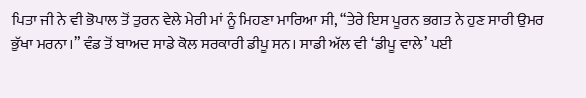ਪਿਤਾ ਜੀ ਨੇ ਵੀ ਭੋਪਾਲ ਤੋਂ ਤੁਰਨ ਵੇਲੇ ਮੇਰੀ ਮਾਂ ਨੂੰ ਮਿਹਣਾ ਮਾਰਿਆ ਸੀ, “ਤੇਰੇ ਇਸ ਪੂਰਨ ਭਗਤ ਨੇ ਹੁਣ ਸਾਰੀ ਉਮਰ ਭੁੱਖਾ ਮਰਨਾ।” ਵੰਡ ਤੋਂ ਬਾਅਦ ਸਾਡੇ ਕੋਲ ਸਰਕਾਰੀ ਡੀਪੂ ਸਨ। ਸਾਡੀ ਅੱਲ ਵੀ ‘ਡੀਪੂ ਵਾਲੇ’ ਪਈ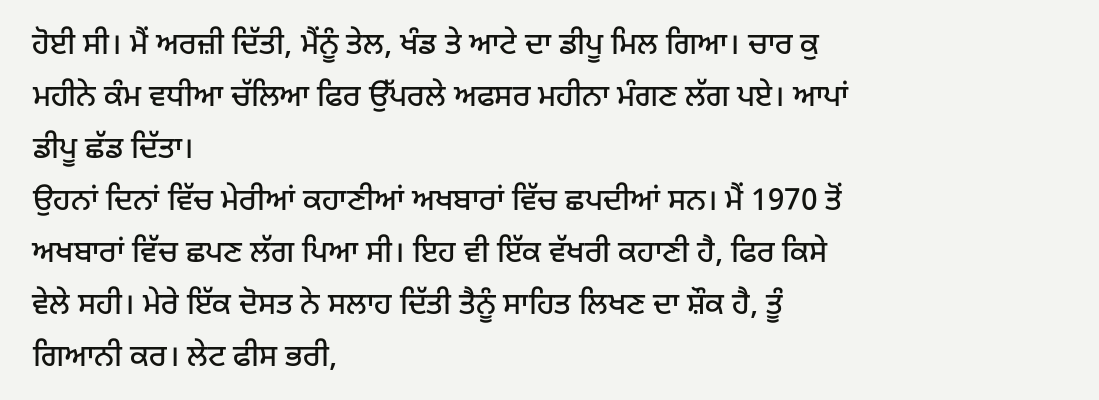ਹੋਈ ਸੀ। ਮੈਂ ਅਰਜ਼ੀ ਦਿੱਤੀ, ਮੈਂਨੂੰ ਤੇਲ, ਖੰਡ ਤੇ ਆਟੇ ਦਾ ਡੀਪੂ ਮਿਲ ਗਿਆ। ਚਾਰ ਕੁ ਮਹੀਨੇ ਕੰਮ ਵਧੀਆ ਚੱਲਿਆ ਫਿਰ ਉੱਪਰਲੇ ਅਫਸਰ ਮਹੀਨਾ ਮੰਗਣ ਲੱਗ ਪਏ। ਆਪਾਂ ਡੀਪੂ ਛੱਡ ਦਿੱਤਾ।
ਉਹਨਾਂ ਦਿਨਾਂ ਵਿੱਚ ਮੇਰੀਆਂ ਕਹਾਣੀਆਂ ਅਖਬਾਰਾਂ ਵਿੱਚ ਛਪਦੀਆਂ ਸਨ। ਮੈਂ 1970 ਤੋਂ ਅਖਬਾਰਾਂ ਵਿੱਚ ਛਪਣ ਲੱਗ ਪਿਆ ਸੀ। ਇਹ ਵੀ ਇੱਕ ਵੱਖਰੀ ਕਹਾਣੀ ਹੈ, ਫਿਰ ਕਿਸੇ ਵੇਲੇ ਸਹੀ। ਮੇਰੇ ਇੱਕ ਦੋਸਤ ਨੇ ਸਲਾਹ ਦਿੱਤੀ ਤੈਨੂੰ ਸਾਹਿਤ ਲਿਖਣ ਦਾ ਸ਼ੌਕ ਹੈ, ਤੂੰ ਗਿਆਨੀ ਕਰ। ਲੇਟ ਫੀਸ ਭਰੀ,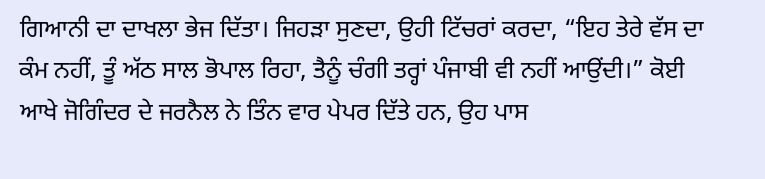ਗਿਆਨੀ ਦਾ ਦਾਖਲਾ ਭੇਜ ਦਿੱਤਾ। ਜਿਹੜਾ ਸੁਣਦਾ, ਉਹੀ ਟਿੱਚਰਾਂ ਕਰਦਾ, “ਇਹ ਤੇਰੇ ਵੱਸ ਦਾ ਕੰਮ ਨਹੀਂ, ਤੂੰ ਅੱਠ ਸਾਲ ਭੋਪਾਲ ਰਿਹਾ, ਤੈਨੂੰ ਚੰਗੀ ਤਰ੍ਹਾਂ ਪੰਜਾਬੀ ਵੀ ਨਹੀਂ ਆਉਂਦੀ।” ਕੋਈ ਆਖੇ ਜੋਗਿੰਦਰ ਦੇ ਜਰਨੈਲ ਨੇ ਤਿੰਨ ਵਾਰ ਪੇਪਰ ਦਿੱਤੇ ਹਨ, ਉਹ ਪਾਸ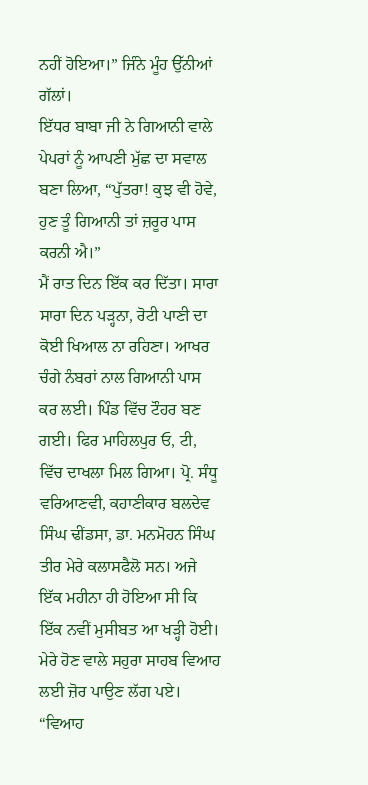ਨਹੀਂ ਹੋਇਆ।” ਜਿੰਨੇ ਮੂੰਹ ਉੱਨੀਆਂ ਗੱਲਾਂ।
ਇੱਧਰ ਬਾਬਾ ਜੀ ਨੇ ਗਿਆਨੀ ਵਾਲੇ ਪੇਪਰਾਂ ਨੂੰ ਆਪਣੀ ਮੁੱਛ ਦਾ ਸਵਾਲ ਬਣਾ ਲਿਆ, “ਪੁੱਤਰਾ! ਕੁਝ ਵੀ ਹੋਵੇ, ਹੁਣ ਤੂੰ ਗਿਆਨੀ ਤਾਂ ਜ਼ਰੂਰ ਪਾਸ ਕਰਨੀ ਐ।”
ਮੈਂ ਰਾਤ ਦਿਨ ਇੱਕ ਕਰ ਦਿੱਤਾ। ਸਾਰਾ ਸਾਰਾ ਦਿਨ ਪੜ੍ਹਨਾ, ਰੋਟੀ ਪਾਣੀ ਦਾ ਕੋਈ ਖਿਆਲ ਨਾ ਰਹਿਣਾ। ਆਖਰ ਚੰਗੇ ਨੰਬਰਾਂ ਨਾਲ ਗਿਆਨੀ ਪਾਸ ਕਰ ਲਈ। ਪਿੰਡ ਵਿੱਚ ਟੌਹਰ ਬਣ ਗਈ। ਫਿਰ ਮਾਹਿਲਪੁਰ ਓ, ਟੀ, ਵਿੱਚ ਦਾਖਲਾ ਮਿਲ ਗਿਆ। ਪ੍ਰੋ. ਸੰਧੂ ਵਰਿਆਣਵੀ, ਕਹਾਣੀਕਾਰ ਬਲਦੇਵ ਸਿੰਘ ਢੀਂਡਸਾ, ਡਾ. ਮਨਮੋਹਨ ਸਿੰਘ ਤੀਰ ਮੇਰੇ ਕਲਾਸਫੈਲੋ ਸਨ। ਅਜੇ ਇੱਕ ਮਹੀਨਾ ਹੀ ਹੋਇਆ ਸੀ ਕਿ ਇੱਕ ਨਵੀਂ ਮੁਸੀਬਤ ਆ ਖੜ੍ਹੀ ਹੋਈ। ਮੇਰੇ ਹੋਣ ਵਾਲੇ ਸਹੁਰਾ ਸਾਹਬ ਵਿਆਹ ਲਈ ਜ਼ੋਰ ਪਾਉਣ ਲੱਗ ਪਏ। “ਵਿਆਹ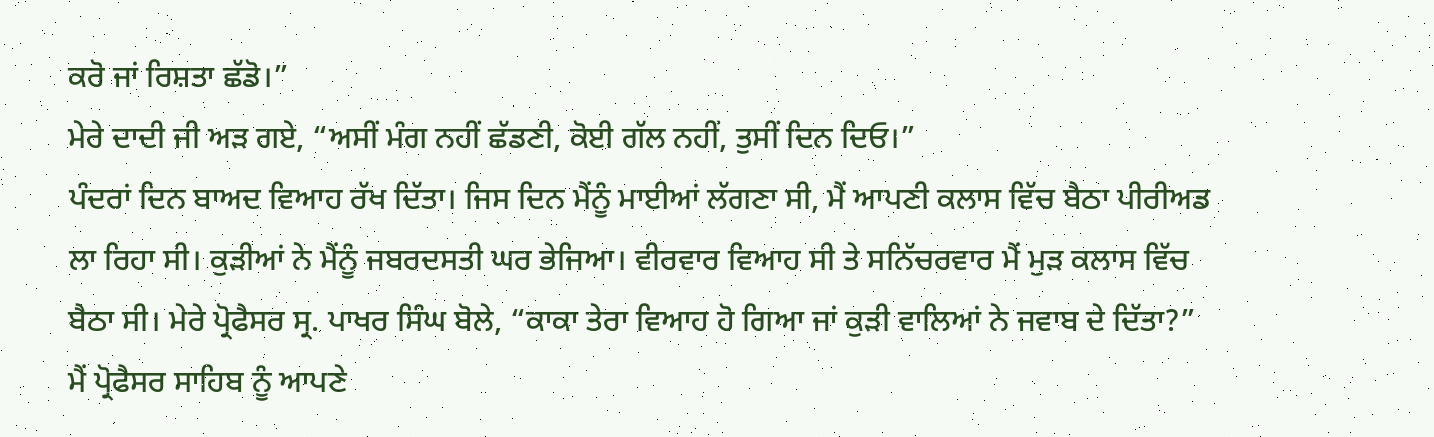ਕਰੋ ਜਾਂ ਰਿਸ਼ਤਾ ਛੱਡੋ।”
ਮੇਰੇ ਦਾਦੀ ਜੀ ਅੜ ਗਏ, “ਅਸੀਂ ਮੰਗ ਨਹੀਂ ਛੱਡਣੀ, ਕੋਈ ਗੱਲ ਨਹੀਂ, ਤੁਸੀਂ ਦਿਨ ਦਿਓ।”
ਪੰਦਰਾਂ ਦਿਨ ਬਾਅਦ ਵਿਆਹ ਰੱਖ ਦਿੱਤਾ। ਜਿਸ ਦਿਨ ਮੈਂਨੂੰ ਮਾਈਆਂ ਲੱਗਣਾ ਸੀ, ਮੈਂ ਆਪਣੀ ਕਲਾਸ ਵਿੱਚ ਬੈਠਾ ਪੀਰੀਅਡ ਲਾ ਰਿਹਾ ਸੀ। ਕੁੜੀਆਂ ਨੇ ਮੈਂਨੂੰ ਜਬਰਦਸਤੀ ਘਰ ਭੇਜਿਆ। ਵੀਰਵਾਰ ਵਿਆਹ ਸੀ ਤੇ ਸਨਿੱਚਰਵਾਰ ਮੈਂ ਮੁੜ ਕਲਾਸ ਵਿੱਚ ਬੈਠਾ ਸੀ। ਮੇਰੇ ਪ੍ਰੋਫੈਸਰ ਸ੍ਰ. ਪਾਖਰ ਸਿੰਘ ਬੋਲੇ, “ਕਾਕਾ ਤੇਰਾ ਵਿਆਹ ਹੋ ਗਿਆ ਜਾਂ ਕੁੜੀ ਵਾਲਿਆਂ ਨੇ ਜਵਾਬ ਦੇ ਦਿੱਤਾ?”
ਮੈਂ ਪ੍ਰੋਫੈਸਰ ਸਾਹਿਬ ਨੂੰ ਆਪਣੇ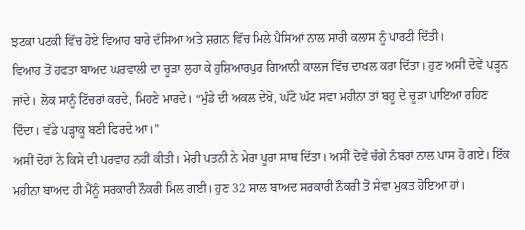ਝਟਕਾ ਪਟਕੀ ਵਿੱਚ ਹੋਏ ਵਿਆਹ ਬਾਰੇ ਦੱਸਿਆ ਅਤੇ ਸ਼ਗਨ ਵਿੱਚ ਮਿਲੇ ਪੈਸਿਆਂ ਨਾਲ ਸਾਰੀ ਕਲਾਸ ਨੂੰ ਪਾਰਟੀ ਦਿੱਤੀ।
ਵਿਆਹ ਤੋਂ ਹਫਤਾ ਬਾਅਦ ਘਰਵਾਲੀ ਦਾ ਚੂੜਾ ਲੁਹਾ ਕੇ ਹੁਸ਼ਿਆਰਪੁਰ ਗਿਆਨੀ ਕਾਲਜ ਵਿੱਚ ਦਾਖਲ ਕਰਾ ਦਿੱਤਾ। ਹੁਣ ਅਸੀਂ ਦੋਵੇਂ ਪੜ੍ਹਨ ਜਾਂਦੇ। ਲੋਕ ਸਾਨੂੰ ਟਿੱਚਰਾਂ ਕਰਦੇ, ਮਿਹਣੇ ਮਾਰਦੇ। “ਮੁੰਡੇ ਦੀ ਅਕਲ ਦੇਖੋ, ਘੱਟੋ ਘੱਟ ਸਵਾ ਮਹੀਨਾ ਤਾਂ ਬਹੂ ਦੇ ਚੂੜਾ ਪਾਇਆ ਰਹਿਣ ਦਿੰਦਾ। ਵੱਡੇ ਪੜ੍ਹਾਕੂ ਬਣੀ ਫਿਰਦੇ ਆ।”
ਅਸੀਂ ਦੋਹਾਂ ਨੇ ਕਿਸੇ ਦੀ ਪਰਵਾਹ ਨਹੀਂ ਕੀਤੀ। ਮੇਰੀ ਪਤਨੀ ਨੇ ਮੇਰਾ ਪੂਰਾ ਸਾਥ ਦਿੱਤਾ। ਅਸੀਂ ਦੋਵੇਂ ਚੰਗੇ ਨੰਬਰਾਂ ਨਾਲ ਪਾਸ ਹੋ ਗਏ। ਇੱਕ ਮਹੀਨਾ ਬਾਅਦ ਹੀ ਮੈਂਨੂੰ ਸਰਕਾਰੀ ਨੌਕਰੀ ਮਿਲ ਗਈ। ਹੁਣ 32 ਸਾਲ ਬਾਅਦ ਸਰਕਾਰੀ ਨੌਕਰੀ ਤੋਂ ਸੇਵਾ ਮੁਕਤ ਹੋਇਆ ਹਾਂ।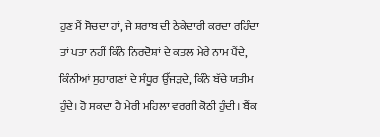ਹੁਣ ਮੈਂ ਸੋਚਦਾ ਹਾਂ, ਜੇ ਸ਼ਰਾਬ ਦੀ ਠੇਕੇਦਾਰੀ ਕਰਦਾ ਰਹਿੰਦਾ ਤਾਂ ਪਤਾ ਨਹੀਂ ਕਿੰਨੇ ਨਿਰਦੋਸ਼ਾਂ ਦੇ ਕਤਲ ਮੇਰੇ ਨਾਮ ਪੈਂਦੇ, ਕਿੰਨੀਆਂ ਸੁਹਾਗਣਾਂ ਦੇ ਸੰਧੂਰ ਉੱਜੜਦੇ, ਕਿੰਨੇ ਬੱਚੇ ਯਤੀਮ ਹੁੰਦੇ। ਹੋ ਸਕਦਾ ਹੈ ਮੇਰੀ ਮਹਿਲਾ ਵਰਗੀ ਕੋਠੀ ਹੁੰਦੀ। ਬੈਂਕ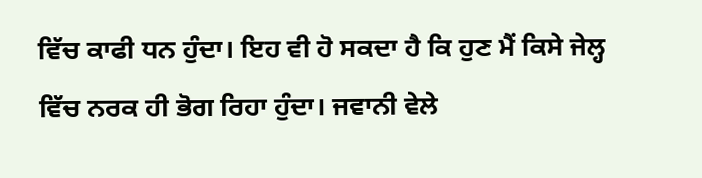ਵਿੱਚ ਕਾਫੀ ਧਨ ਹੁੰਦਾ। ਇਹ ਵੀ ਹੋ ਸਕਦਾ ਹੈ ਕਿ ਹੁਣ ਮੈਂ ਕਿਸੇ ਜੇਲ੍ਹ ਵਿੱਚ ਨਰਕ ਹੀ ਭੋਗ ਰਿਹਾ ਹੁੰਦਾ। ਜਵਾਨੀ ਵੇਲੇ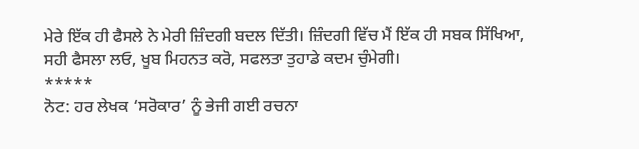ਮੇਰੇ ਇੱਕ ਹੀ ਫੈਸਲੇ ਨੇ ਮੇਰੀ ਜ਼ਿੰਦਗੀ ਬਦਲ ਦਿੱਤੀ। ਜ਼ਿੰਦਗੀ ਵਿੱਚ ਮੈਂ ਇੱਕ ਹੀ ਸਬਕ ਸਿੱਖਿਆ, ਸਹੀ ਫੈਸਲਾ ਲਓ, ਖੂਬ ਮਿਹਨਤ ਕਰੋ, ਸਫਲਤਾ ਤੁਹਾਡੇ ਕਦਮ ਚੁੰਮੇਗੀ।
*****
ਨੋਟ: ਹਰ ਲੇਖਕ ‘ਸਰੋਕਾਰ’ ਨੂੰ ਭੇਜੀ ਗਈ ਰਚਨਾ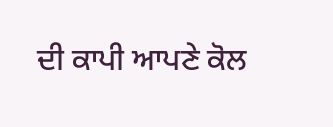ਦੀ ਕਾਪੀ ਆਪਣੇ ਕੋਲ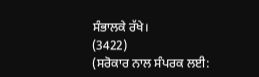ਸੰਭਾਲਕੇ ਰੱਖੇ।
(3422)
(ਸਰੋਕਾਰ ਨਾਲ ਸੰਪਰਕ ਲਈ: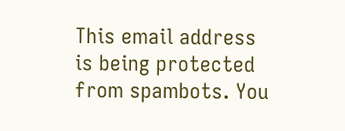This email address is being protected from spambots. You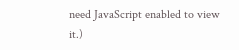need JavaScript enabled to view it.)